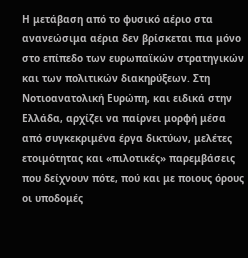Η μετάβαση από το φυσικό αέριο στα ανανεώσιμα αέρια δεν βρίσκεται πια μόνο στο επίπεδο των ευρωπαϊκών στρατηγικών και των πολιτικών διακηρύξεων. Στη Νοτιοανατολική Ευρώπη, και ειδικά στην Ελλάδα, αρχίζει να παίρνει μορφή μέσα από συγκεκριμένα έργα δικτύων, μελέτες ετοιμότητας και «πιλοτικές» παρεμβάσεις που δείχνουν πότε, πού και με ποιους όρους οι υποδομές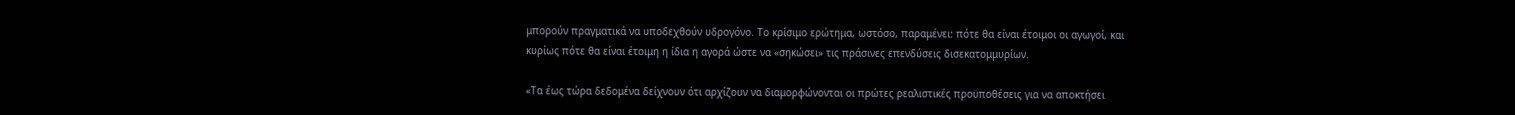μπορούν πραγματικά να υποδεχθούν υδρογόνο. Το κρίσιμο ερώτημα, ωστόσο, παραμένει: πότε θα είναι έτοιμοι οι αγωγοί, και κυρίως πότε θα είναι έτοιμη η ίδια η αγορά ώστε να «σηκώσει» τις πράσινες επενδύσεις δισεκατομμυρίων.

«Τα έως τώρα δεδομένα δείχνουν ότι αρχίζουν να διαμορφώνονται οι πρώτες ρεαλιστικές προϋποθέσεις για να αποκτήσει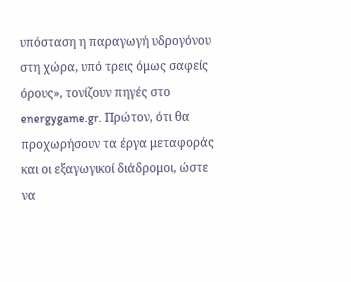υπόσταση η παραγωγή υδρογόνου στη χώρα, υπό τρεις όμως σαφείς όρους», τονίζουν πηγές στο energygame.gr. Πρώτον, ότι θα προχωρήσουν τα έργα μεταφοράς και οι εξαγωγικοί διάδρομοι, ώστε να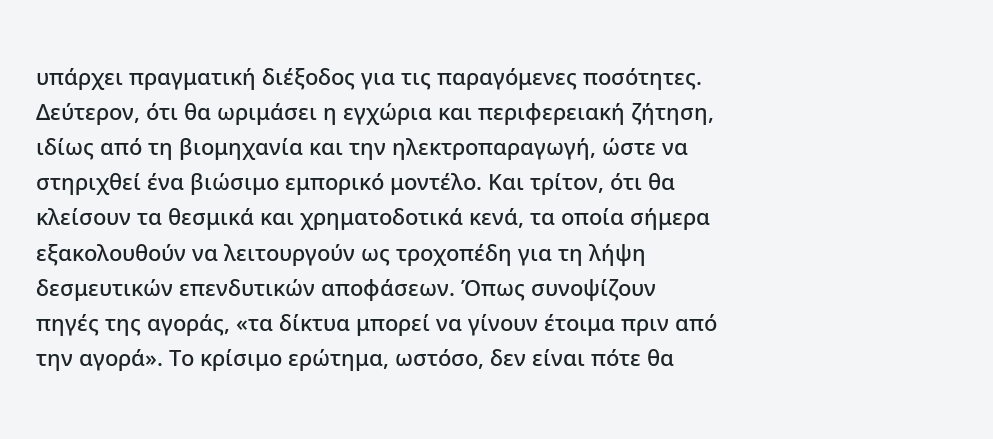υπάρχει πραγματική διέξοδος για τις παραγόμενες ποσότητες. Δεύτερον, ότι θα ωριμάσει η εγχώρια και περιφερειακή ζήτηση, ιδίως από τη βιομηχανία και την ηλεκτροπαραγωγή, ώστε να στηριχθεί ένα βιώσιμο εμπορικό μοντέλο. Και τρίτον, ότι θα κλείσουν τα θεσμικά και χρηματοδοτικά κενά, τα οποία σήμερα εξακολουθούν να λειτουργούν ως τροχοπέδη για τη λήψη δεσμευτικών επενδυτικών αποφάσεων. Όπως συνοψίζουν πηγές της αγοράς, «τα δίκτυα μπορεί να γίνουν έτοιμα πριν από την αγορά». Το κρίσιμο ερώτημα, ωστόσο, δεν είναι πότε θα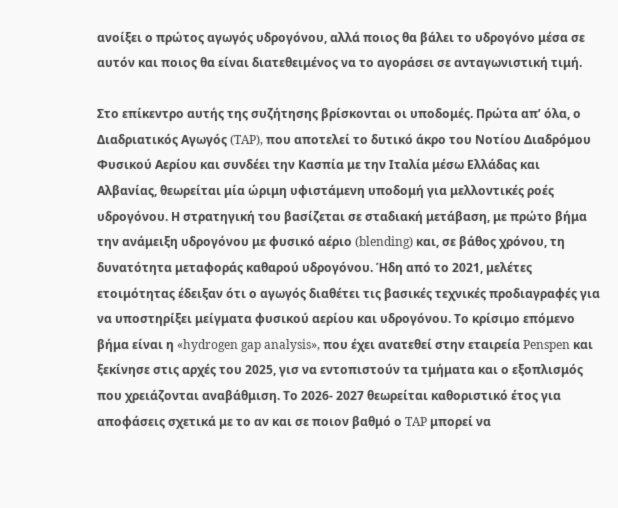ανοίξει ο πρώτος αγωγός υδρογόνου, αλλά ποιος θα βάλει το υδρογόνο μέσα σε αυτόν και ποιος θα είναι διατεθειμένος να το αγοράσει σε ανταγωνιστική τιμή.

Στο επίκεντρο αυτής της συζήτησης βρίσκονται οι υποδομές. Πρώτα απ’ όλα, ο Διαδριατικός Αγωγός (TAP), που αποτελεί το δυτικό άκρο του Νοτίου Διαδρόμου Φυσικού Αερίου και συνδέει την Κασπία με την Ιταλία μέσω Ελλάδας και Αλβανίας, θεωρείται μία ώριμη υφιστάμενη υποδομή για μελλοντικές ροές υδρογόνου. Η στρατηγική του βασίζεται σε σταδιακή μετάβαση, με πρώτο βήμα την ανάμειξη υδρογόνου με φυσικό αέριο (blending) και, σε βάθος χρόνου, τη δυνατότητα μεταφοράς καθαρού υδρογόνου. Ήδη από το 2021, μελέτες ετοιμότητας έδειξαν ότι ο αγωγός διαθέτει τις βασικές τεχνικές προδιαγραφές για να υποστηρίξει μείγματα φυσικού αερίου και υδρογόνου. Το κρίσιμο επόμενο βήμα είναι η «hydrogen gap analysis», που έχει ανατεθεί στην εταιρεία Penspen και ξεκίνησε στις αρχές του 2025, γισ να εντοπιστούν τα τμήματα και ο εξοπλισμός που χρειάζονται αναβάθμιση. Το 2026- 2027 θεωρείται καθοριστικό έτος για αποφάσεις σχετικά με το αν και σε ποιον βαθμό ο TAP μπορεί να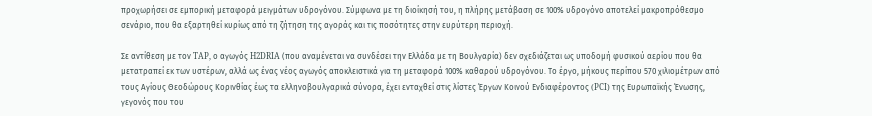προχωρήσει σε εμπορική μεταφορά μειγμάτων υδρογόνου. Σύμφωνα με τη διοίκησή του, η πλήρης μετάβαση σε 100% υδρογόνο αποτελεί μακροπρόθεσμο σενάριο, που θα εξαρτηθεί κυρίως από τη ζήτηση της αγοράς και τις ποσότητες στην ευρύτερη περιοχή.

Σε αντίθεση με τον TAP, ο αγωγός H2DRIA (που αναμένεται να συνδέσει την Ελλάδα με τη Βουλγαρία) δεν σχεδιάζεται ως υποδομή φυσικού αερίου που θα μετατραπεί εκ των υστέρων, αλλά ως ένας νέος αγωγός αποκλειστικά για τη μεταφορά 100% καθαρού υδρογόνου. Το έργο, μήκους περίπου 570 χιλιομέτρων από τους Αγίους Θεοδώρους Κορινθίας έως τα ελληνοβουλγαρικά σύνορα, έχει ενταχθεί στις λίστες Έργων Κοινού Ενδιαφέροντος (PCI) της Ευρωπαϊκής Ένωσης, γεγονός που του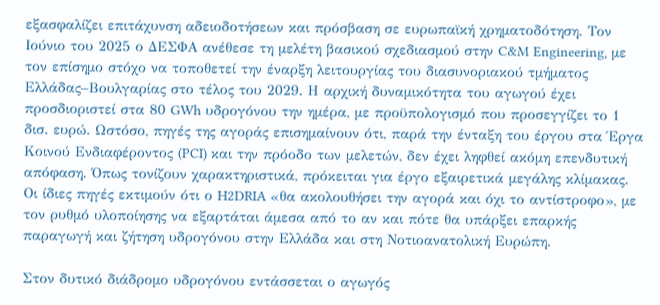εξασφαλίζει επιτάχυνση αδειοδοτήσεων και πρόσβαση σε ευρωπαϊκή χρηματοδότηση. Τον Ιούνιο του 2025 ο ΔΕΣΦΑ ανέθεσε τη μελέτη βασικού σχεδιασμού στην C&M Engineering, με τον επίσημο στόχο να τοποθετεί την έναρξη λειτουργίας του διασυνοριακού τμήματος Ελλάδας–Βουλγαρίας στο τέλος του 2029. Η αρχική δυναμικότητα του αγωγού έχει προσδιοριστεί στα 80 GWh υδρογόνου την ημέρα, με προϋπολογισμό που προσεγγίζει το 1 δισ. ευρώ. Ωστόσο, πηγές της αγοράς επισημαίνουν ότι, παρά την ένταξη του έργου στα Έργα Κοινού Ενδιαφέροντος (PCI) και την πρόοδο των μελετών, δεν έχει ληφθεί ακόμη επενδυτική απόφαση. Όπως τονίζουν χαρακτηριστικά, πρόκειται για έργο εξαιρετικά μεγάλης κλίμακας. Οι ίδιες πηγές εκτιμούν ότι ο H2DRIA «θα ακολουθήσει την αγορά και όχι το αντίστροφο», με τον ρυθμό υλοποίησης να εξαρτάται άμεσα από το αν και πότε θα υπάρξει επαρκής παραγωγή και ζήτηση υδρογόνου στην Ελλάδα και στη Νοτιοανατολική Ευρώπη.

Στον δυτικό διάδρομο υδρογόνου εντάσσεται ο αγωγός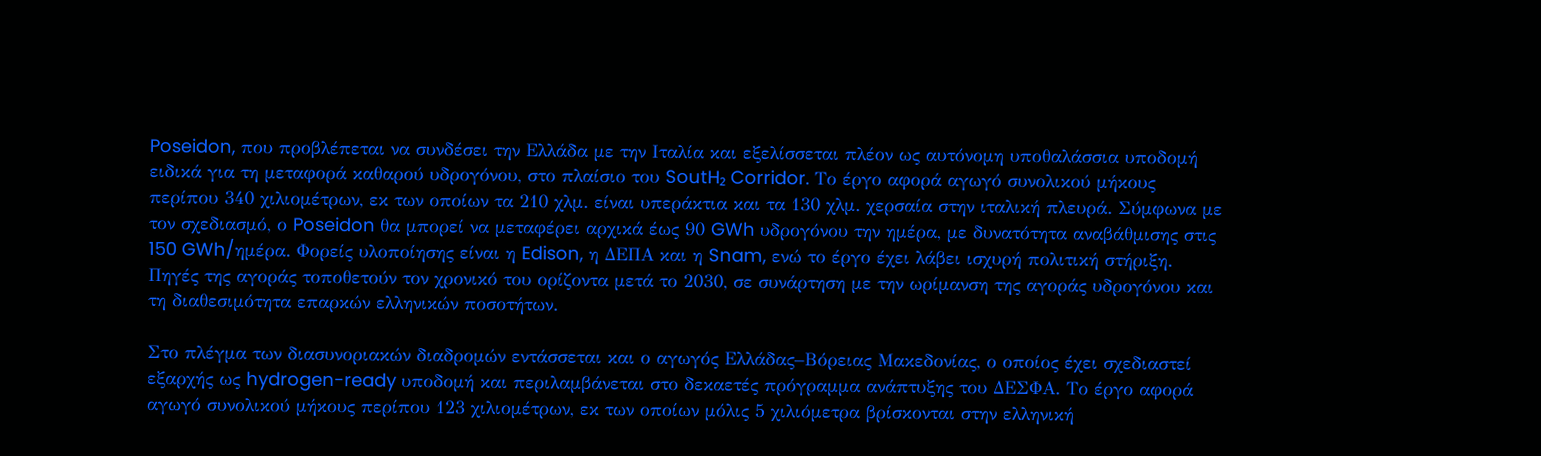Poseidon, που προβλέπεται να συνδέσει την Ελλάδα με την Ιταλία και εξελίσσεται πλέον ως αυτόνομη υποθαλάσσια υποδομή ειδικά για τη μεταφορά καθαρού υδρογόνου, στο πλαίσιο του SoutH₂ Corridor. Το έργο αφορά αγωγό συνολικού μήκους περίπου 340 χιλιομέτρων, εκ των οποίων τα 210 χλμ. είναι υπεράκτια και τα 130 χλμ. χερσαία στην ιταλική πλευρά. Σύμφωνα με τον σχεδιασμό, ο Poseidon θα μπορεί να μεταφέρει αρχικά έως 90 GWh υδρογόνου την ημέρα, με δυνατότητα αναβάθμισης στις 150 GWh/ημέρα. Φορείς υλοποίησης είναι η Edison, η ΔΕΠΑ και η Snam, ενώ το έργο έχει λάβει ισχυρή πολιτική στήριξη. Πηγές της αγοράς τοποθετούν τον χρονικό του ορίζοντα μετά το 2030, σε συνάρτηση με την ωρίμανση της αγοράς υδρογόνου και τη διαθεσιμότητα επαρκών ελληνικών ποσοτήτων.

Στο πλέγμα των διασυνοριακών διαδρομών εντάσσεται και ο αγωγός Ελλάδας–Βόρειας Μακεδονίας, ο οποίος έχει σχεδιαστεί εξαρχής ως hydrogen-ready υποδομή και περιλαμβάνεται στο δεκαετές πρόγραμμα ανάπτυξης του ΔΕΣΦΑ. Το έργο αφορά αγωγό συνολικού μήκους περίπου 123 χιλιομέτρων, εκ των οποίων μόλις 5 χιλιόμετρα βρίσκονται στην ελληνική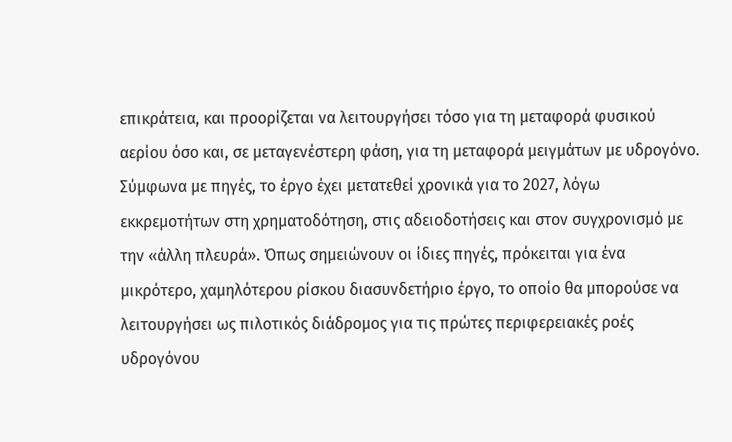επικράτεια, και προορίζεται να λειτουργήσει τόσο για τη μεταφορά φυσικού αερίου όσο και, σε μεταγενέστερη φάση, για τη μεταφορά μειγμάτων με υδρογόνο. Σύμφωνα με πηγές, το έργο έχει μετατεθεί χρονικά για το 2027, λόγω εκκρεμοτήτων στη χρηματοδότηση, στις αδειοδοτήσεις και στον συγχρονισμό με την «άλλη πλευρά». Όπως σημειώνουν οι ίδιες πηγές, πρόκειται για ένα μικρότερο, χαμηλότερου ρίσκου διασυνδετήριο έργο, το οποίο θα μπορούσε να λειτουργήσει ως πιλοτικός διάδρομος για τις πρώτες περιφερειακές ροές υδρογόνου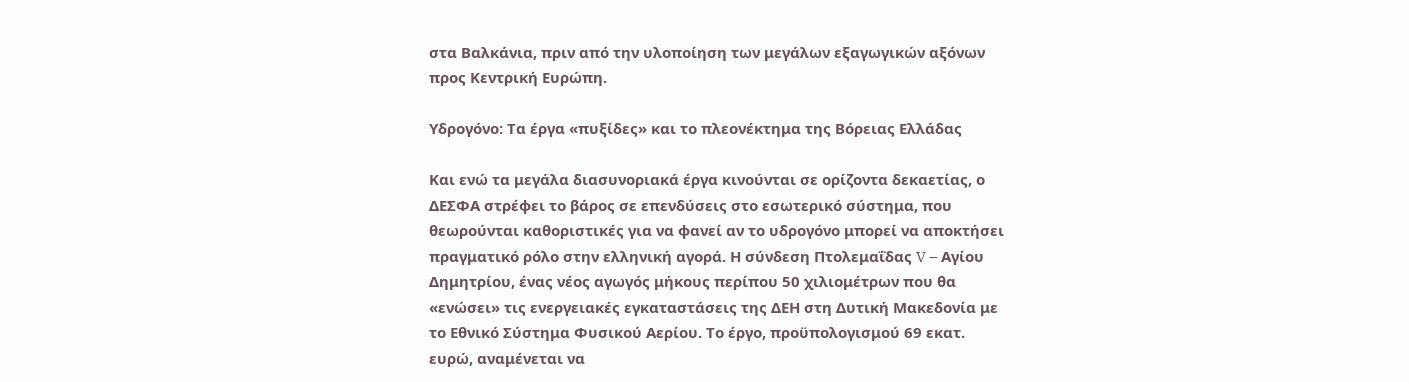στα Βαλκάνια, πριν από την υλοποίηση των μεγάλων εξαγωγικών αξόνων προς Κεντρική Ευρώπη.

Υδρογόνο: Τα έργα «πυξίδες» και το πλεονέκτημα της Βόρειας Ελλάδας

Και ενώ τα μεγάλα διασυνοριακά έργα κινούνται σε ορίζοντα δεκαετίας, ο ΔΕΣΦΑ στρέφει το βάρος σε επενδύσεις στο εσωτερικό σύστημα, που θεωρούνται καθοριστικές για να φανεί αν το υδρογόνο μπορεί να αποκτήσει πραγματικό ρόλο στην ελληνική αγορά. Η σύνδεση Πτολεμαΐδας V – Αγίου Δημητρίου, ένας νέος αγωγός μήκους περίπου 50 χιλιομέτρων που θα «ενώσει» τις ενεργειακές εγκαταστάσεις της ΔΕΗ στη Δυτική Μακεδονία με το Εθνικό Σύστημα Φυσικού Αερίου. Το έργο, προϋπολογισμού 69 εκατ. ευρώ, αναμένεται να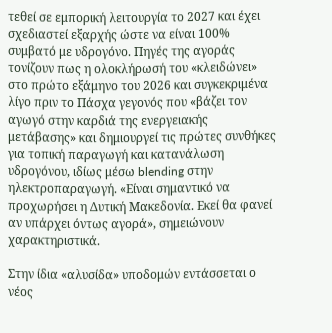τεθεί σε εμπορική λειτουργία το 2027 και έχει σχεδιαστεί εξαρχής ώστε να είναι 100% συμβατό με υδρογόνο. Πηγές της αγοράς τονίζουν πως η ολοκλήρωσή του «κλειδώνει» στο πρώτο εξάμηνο του 2026 και συγκεκριμένα λίγο πριν το Πάσχα γεγονός που «βάζει τον αγωγό στην καρδιά της ενεργειακής μετάβασης» και δημιουργεί τις πρώτες συνθήκες για τοπική παραγωγή και κατανάλωση υδρογόνου, ιδίως μέσω blending στην ηλεκτροπαραγωγή. «Είναι σημαντικό να προχωρήσει η Δυτική Μακεδονία. Εκεί θα φανεί αν υπάρχει όντως αγορά», σημειώνουν χαρακτηριστικά.

Στην ίδια «αλυσίδα» υποδομών εντάσσεται ο νέος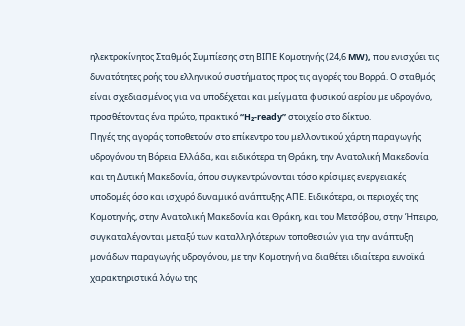ηλεκτροκίνητος Σταθμός Συμπίεσης στη ΒΙΠΕ Κομοτηνής (24,6 MW), που ενισχύει τις δυνατότητες ροής του ελληνικού συστήματος προς τις αγορές του Βορρά. Ο σταθμός είναι σχεδιασμένος για να υποδέχεται και μείγματα φυσικού αερίου με υδρογόνο, προσθέτοντας ένα πρώτο, πρακτικό “H₂-ready” στοιχείο στο δίκτυο.
Πηγές της αγοράς τοποθετούν στο επίκεντρο του μελλοντικού χάρτη παραγωγής υδρογόνου τη Βόρεια Ελλάδα, και ειδικότερα τη Θράκη, την Ανατολική Μακεδονία και τη Δυτική Μακεδονία, όπου συγκεντρώνονται τόσο κρίσιμες ενεργειακές υποδομές όσο και ισχυρό δυναμικό ανάπτυξης ΑΠΕ. Ειδικότερα, οι περιοχές της Κομοτηνής, στην Ανατολική Μακεδονία και Θράκη, και του Μετσόβου, στην Ήπειρο, συγκαταλέγονται μεταξύ των καταλληλότερων τοποθεσιών για την ανάπτυξη μονάδων παραγωγής υδρογόνου, με την Κομοτηνή να διαθέτει ιδιαίτερα ευνοϊκά χαρακτηριστικά λόγω της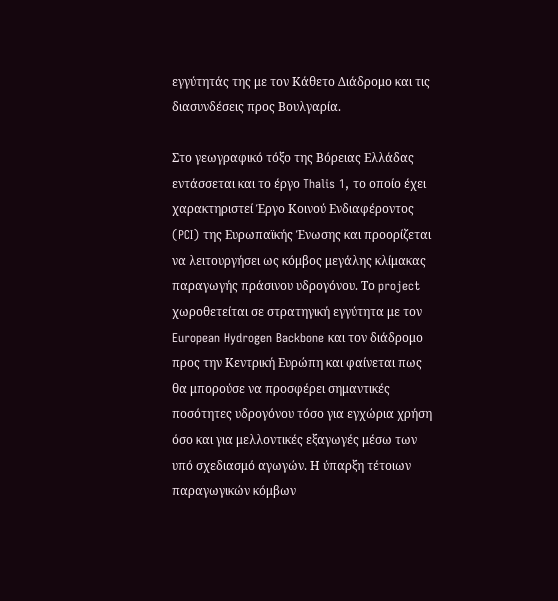εγγύτητάς της με τον Κάθετο Διάδρομο και τις διασυνδέσεις προς Βουλγαρία.

Στο γεωγραφικό τόξο της Βόρειας Ελλάδας εντάσσεται και το έργο Thalis 1, το οποίο έχει χαρακτηριστεί Έργο Κοινού Ενδιαφέροντος (PCI) της Ευρωπαϊκής Ένωσης και προορίζεται να λειτουργήσει ως κόμβος μεγάλης κλίμακας παραγωγής πράσινου υδρογόνου. Το project χωροθετείται σε στρατηγική εγγύτητα με τον European Hydrogen Backbone και τον διάδρομο προς την Κεντρική Ευρώπη και φαίνεται πως θα μπορούσε να προσφέρει σημαντικές ποσότητες υδρογόνου τόσο για εγχώρια χρήση όσο και για μελλοντικές εξαγωγές μέσω των υπό σχεδιασμό αγωγών. Η ύπαρξη τέτοιων παραγωγικών κόμβων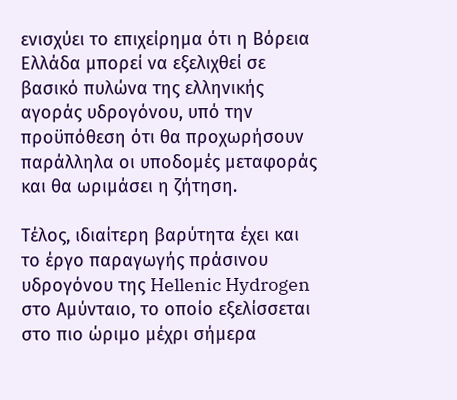ενισχύει το επιχείρημα ότι η Βόρεια Ελλάδα μπορεί να εξελιχθεί σε βασικό πυλώνα της ελληνικής αγοράς υδρογόνου, υπό την προϋπόθεση ότι θα προχωρήσουν παράλληλα οι υποδομές μεταφοράς και θα ωριμάσει η ζήτηση.

Τέλος, ιδιαίτερη βαρύτητα έχει και το έργο παραγωγής πράσινου υδρογόνου της Hellenic Hydrogen στο Αμύνταιο, το οποίο εξελίσσεται στο πιο ώριμο μέχρι σήμερα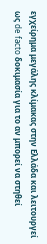εγχείρημα μεγάλης κλίμακας στην Ελλάδα και λειτουργεί ως de facto δοκιμασία για το αν μπορεί να στηθεί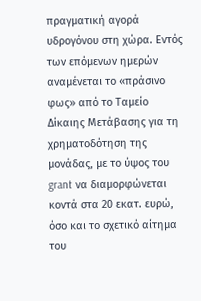πραγματική αγορά υδρογόνου στη χώρα. Εντός των επόμενων ημερών αναμένεται το «πράσινο φως» από το Ταμείο Δίκαιης Μετάβασης για τη χρηματοδότηση της μονάδας, με το ύψος του grant να διαμορφώνεται κοντά στα 20 εκατ. ευρώ, όσο και το σχετικό αίτημα του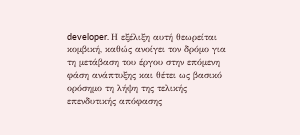developer. Η εξέλιξη αυτή θεωρείται κομβική, καθώς ανοίγει τον δρόμο για τη μετάβαση του έργου στην επόμενη φάση ανάπτυξης και θέτει ως βασικό ορόσημο τη λήψη της τελικής επενδυτικής απόφασης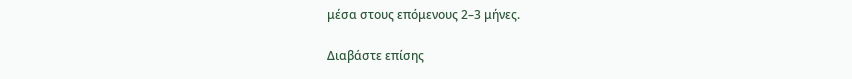μέσα στους επόμενους 2–3 μήνες.

Διαβάστε επίσης